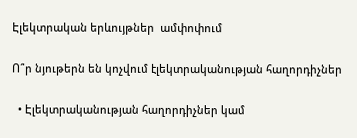Էլեկտրական երևույթներ  ամփոփում

Ո՞ր նյութերն են կոչվում էլեկտրականության հաղորդիչներ

  • Էլեկտրականության հաղորդիչներ կամ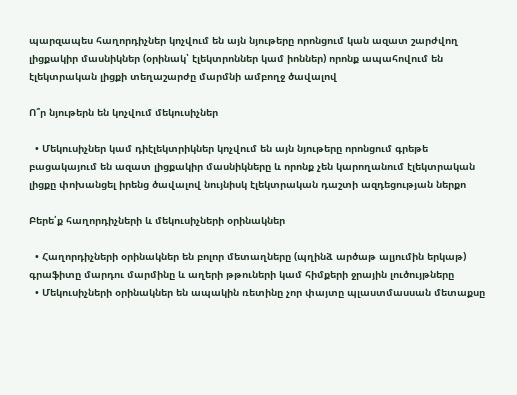պարզապես հաղորդիչներ կոչվում են այն նյութերը որոնցում կան ազատ շարժվող լիցքակիր մասնիկներ (օրինակ՝ էլեկտրոններ կամ իոններ) որոնք ապահովում են էլեկտրական լիցքի տեղաշարժը մարմնի ամբողջ ծավալով

Ո՞ր նյութերն են կոչվում մեկուսիչներ

  • Մեկուսիչներ կամ դիէլեկտրիկներ կոչվում են այն նյութերը որոնցում գրեթե բացակայում են ազատ լիցքակիր մասնիկները և որոնք չեն կարողանում էլեկտրական լիցքը փոխանցել իրենց ծավալով նույնիսկ էլեկտրական դաշտի ազդեցության ներքո

Բերե՛ք հաղորդիչների և մեկուսիչների օրինակներ

  • Հաղորդիչների օրինակներ են բոլոր մետաղները (պղինձ արծաթ ալյումին երկաթ) գրաֆիտը մարդու մարմինը և աղերի թթուների կամ հիմքերի ջրային լուծույթները
  • Մեկուսիչների օրինակներ են ապակին ռետինը չոր փայտը պլաստմասսան մետաքսը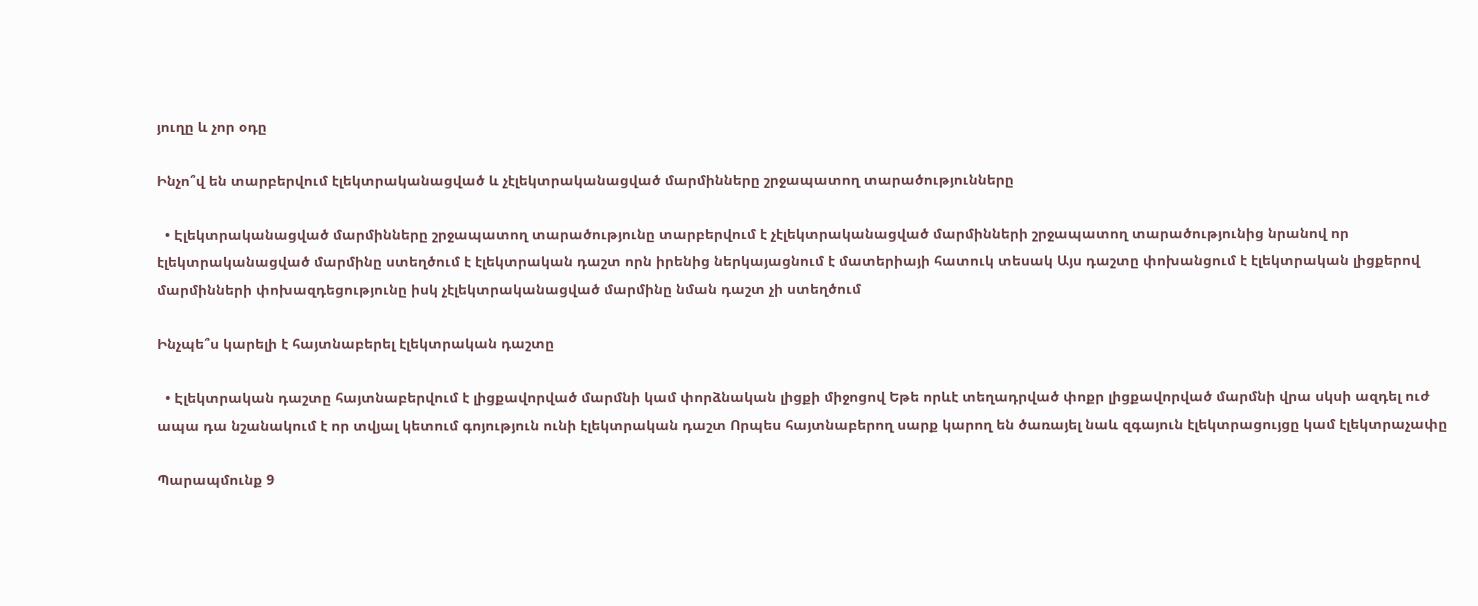յուղը և չոր օդը

Ինչո՞վ են տարբերվում էլեկտրականացված և չէլեկտրականացված մարմինները շրջապատող տարածությունները

  • Էլեկտրականացված մարմինները շրջապատող տարածությունը տարբերվում է չէլեկտրականացված մարմինների շրջապատող տարածությունից նրանով որ էլեկտրականացված մարմինը ստեղծում է էլեկտրական դաշտ որն իրենից ներկայացնում է մատերիայի հատուկ տեսակ Այս դաշտը փոխանցում է էլեկտրական լիցքերով մարմինների փոխազդեցությունը իսկ չէլեկտրականացված մարմինը նման դաշտ չի ստեղծում

Ինչպե՞ս կարելի է հայտնաբերել էլեկտրական դաշտը

  • Էլեկտրական դաշտը հայտնաբերվում է լիցքավորված մարմնի կամ փորձնական լիցքի միջոցով Եթե որևէ տեղադրված փոքր լիցքավորված մարմնի վրա սկսի ազդել ուժ ապա դա նշանակում է որ տվյալ կետում գոյություն ունի էլեկտրական դաշտ Որպես հայտնաբերող սարք կարող են ծառայել նաև զգայուն էլեկտրացույցը կամ էլեկտրաչափը

Պարապմունք 9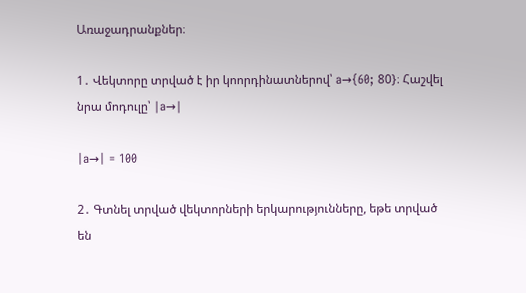Առաջադրանքներ։

1․ Վեկտորը տրված է իր կոորդինատներով՝ a→{60; 80}։ Հաշվել նրա մոդուլը՝ ∣a→∣

|a→| = 100

2․ Գտնել տրված վեկտորների երկարությունները, եթե տրված են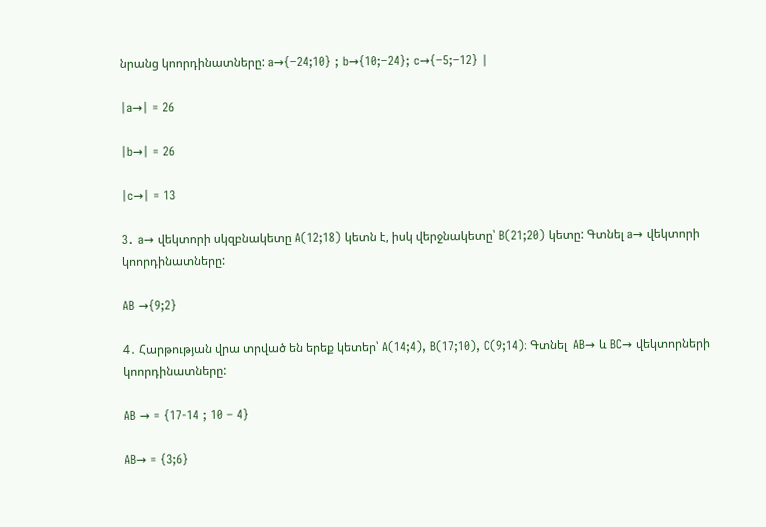նրանց կոորդինատները: a→{−24;10} ; b→{10;−24}; c→{−5;−12} ∣

|a→| = 26

|b→| = 26

|c→| = 13

3․ a→ վեկտորի սկզբնակետը A(12;18) կետն է, իսկ վերջնակետը՝ B(21;20) կետը: Գտնել a→ վեկտորի կոորդինատները:

AB →{9;2}

4․ Հարթության վրա տրված են երեք կետեր՝ A(14;4), B(17;10), C(9;14)։ Գտնել  AB→ և BC→ վեկտորների կոորդինատները:

AB → = {17-14 ; 10 – 4}

AB→ = {3;6}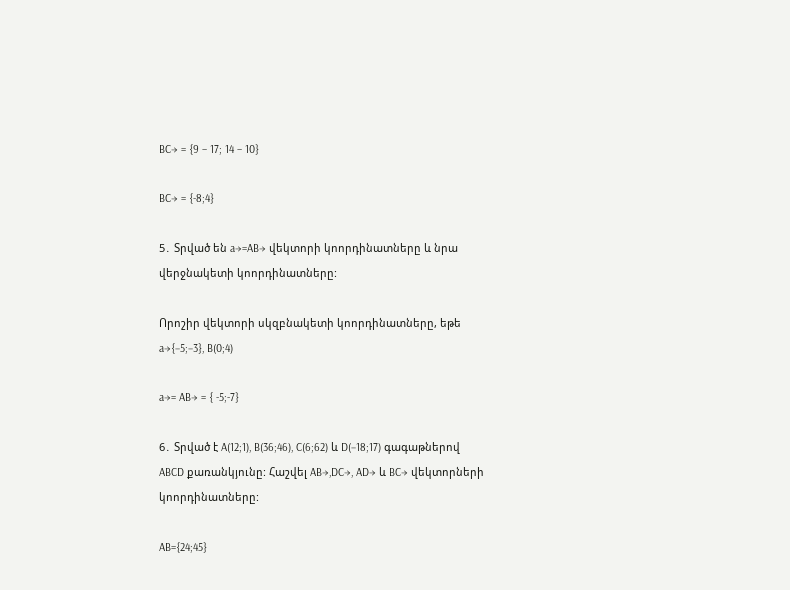BC→ = {9 – 17; 14 – 10}

BC→ = {-8;4}

5․ Տրված են a→=AB→ վեկտորի կոորդինատները և նրա վերջնակետի կոորդինատները:

Որոշիր վեկտորի սկզբնակետի կոորդինատները, եթե a→{−5;−3}, B(0;4)

a→= AB→ = { -5;-7}

6․ Տրված է A(12;1), B(36;46), C(6;62) և D(−18;17) գագաթներով ABCD քառանկյունը: Հաշվել AB→,DC→, AD→ և BC→ վեկտորների կոորդինատները:

AB={24;45}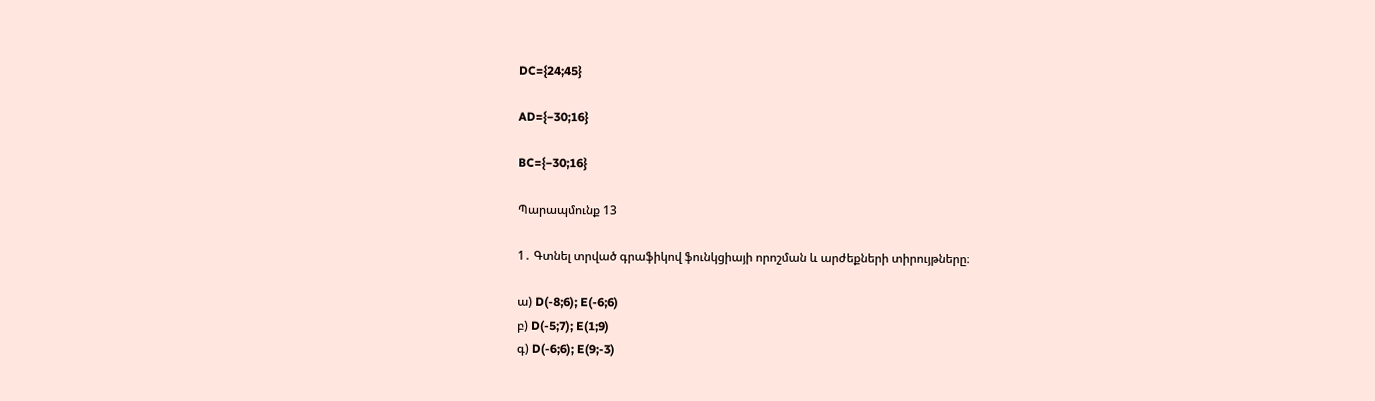DC={24;45}

AD={−30;16}

BC={−30;16}

Պարապմունք 13

1․ Գտնել տրված գրաֆիկով ֆունկցիայի որոշման և արժեքների տիրույթները։

ա) D(-8;6); E(-6;6)
բ) D(-5;7); E(1;9)
գ) D(-6;6); E(9;-3)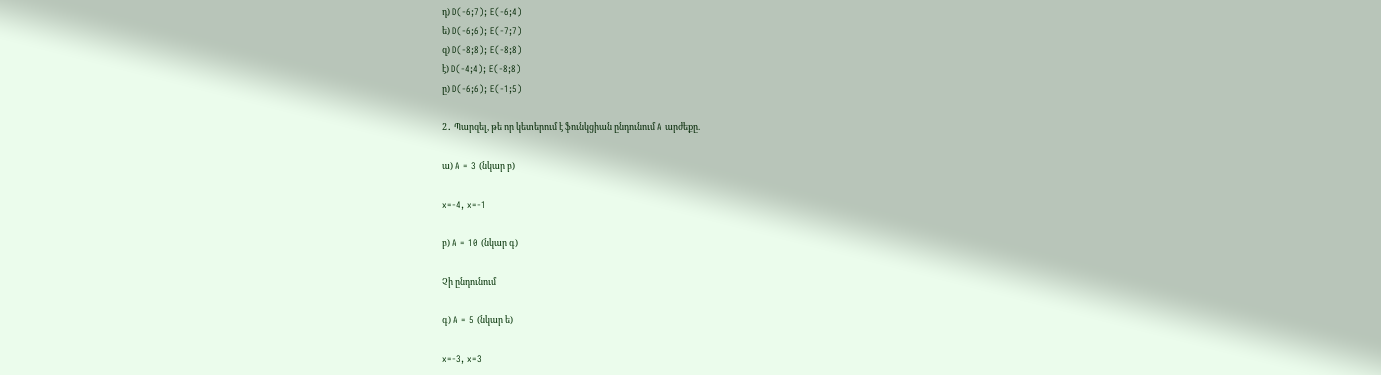դ) D(-6;7); E(-6;4)
ե) D(-6;6); E(-7;7)
զ) D(-8;8); E(-8;8)
է) D(-4;4); E(-8;8)
ը) D(-6;6); E(-1;5)

2․ Պարզել, թե որ կետերում է ֆունկցիան ընդունում A արժեքը.

ա) A = 3 (նկար բ)

x=-4, x=-1

բ) A = 10 (նկար գ)

Չի ընդունում

գ) A = 5 (նկար ե)

x=-3, x=3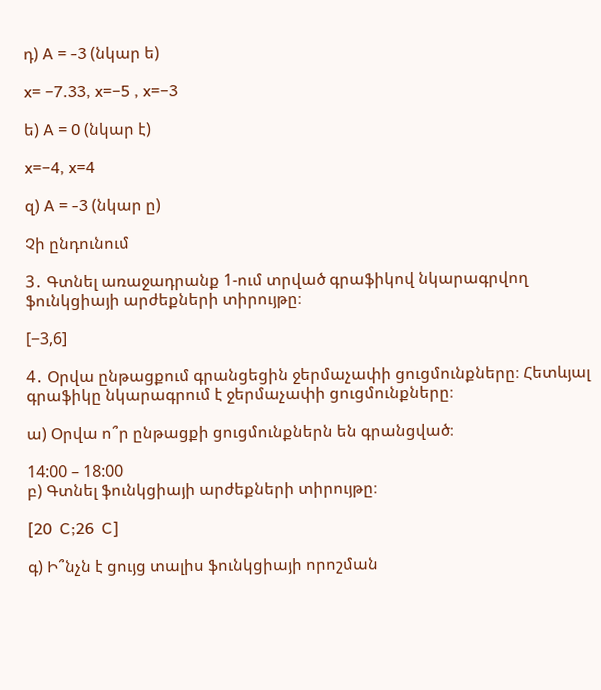դ) A = -3 (նկար ե)

x= −7.33, x=−5 , x=−3

ե) A = 0 (նկար է)

x=−4, x=4

զ) A = -3 (նկար ը)

Չի ընդունում

3․ Գտնել առաջադրանք 1-ում տրված գրաֆիկով նկարագրվող ֆունկցիայի արժեքների տիրույթը։

[−3,6]

4․ Օրվա ընթացքում գրանցեցին ջերմաչափի ցուցմունքները։ Հետևյալ գրաֆիկը նկարագրում է ջերմաչափի ցուցմունքները։

ա) Օրվա ո՞ր ընթացքի ցուցմունքներն են գրանցված։

14:00 – 18:00
բ) Գտնել ֆունկցիայի արժեքների տիրույթը։

[20  C;26  C]

գ) Ի՞նչն է ցույց տալիս ֆունկցիայի որոշման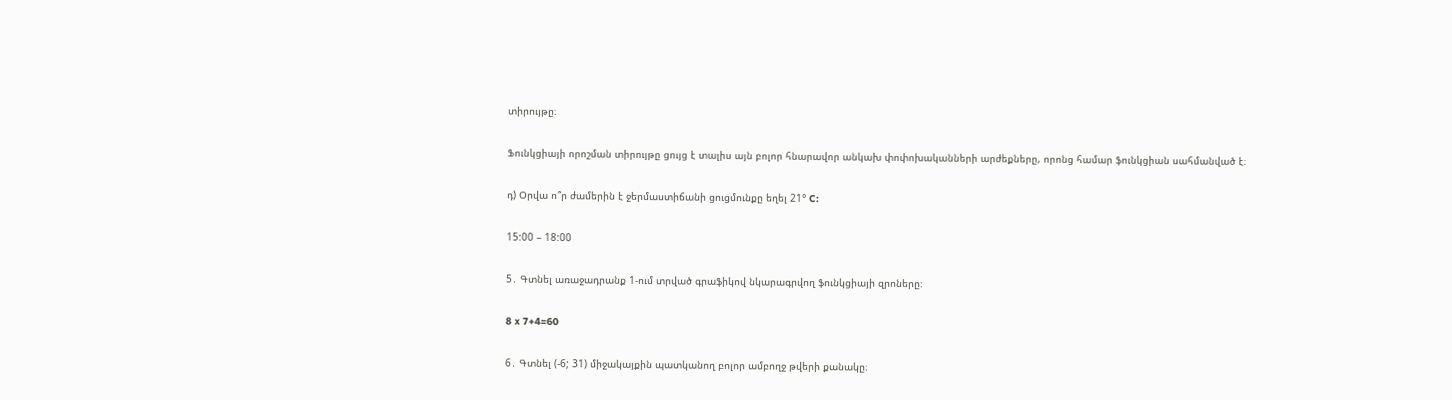տիրույթը։

Ֆունկցիայի որոշման տիրույթը ցույց է տալիս այն բոլոր հնարավոր անկախ փոփոխականների արժեքները, որոնց համար ֆունկցիան սահմանված է։

դ) Օրվա ո՞ր ժամերին է ջերմաստիճանի ցուցմունքը եղել 21° C:

15:00 – 18:00

5․ Գտնել առաջադրանք 1-ում տրված գրաֆիկով նկարագրվող ֆունկցիայի զրոները։

8 x 7+4=60

6․ Գտնել (-6; 31) միջակայքին պատկանող բոլոր ամբողջ թվերի քանակը։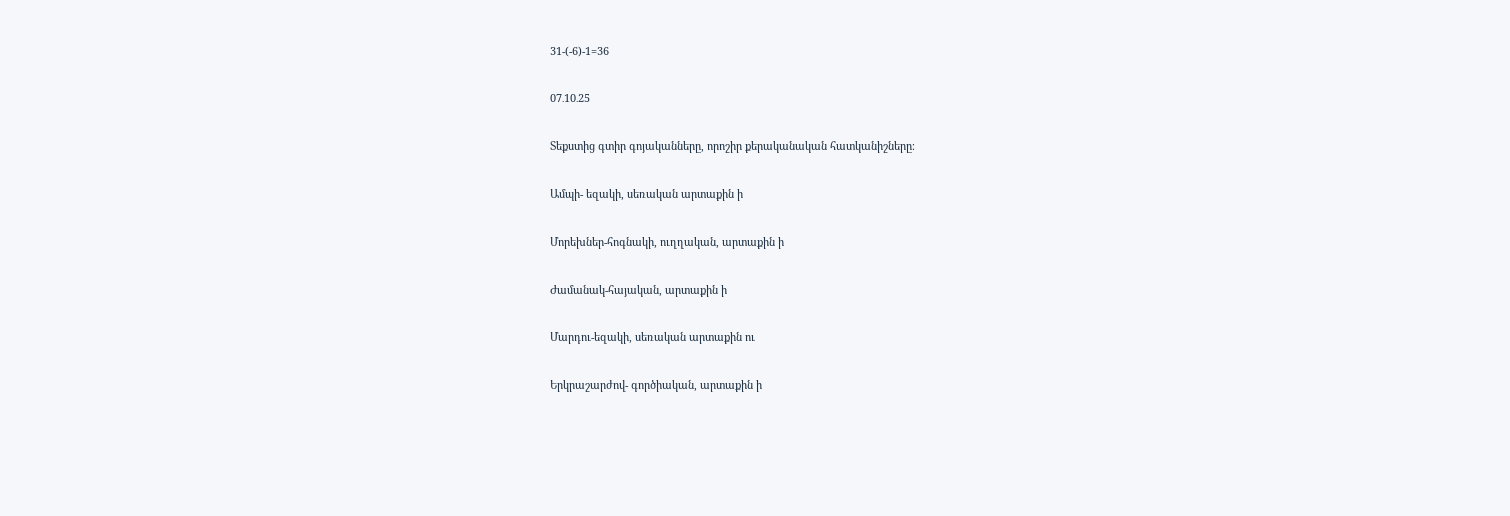31-(-6)-1=36

07․10․25

Տեքստից գտիր գոյականները, որոշիր քերականական հատկանիշները։

Ամպի- եզակի, սեռական արտաքին ի

Մորեխներ-հոգնակի, ուղղական, արտաքին ի

Ժամանակ-հայական, արտաքին ի

Մարդու-եզակի, սեռական արտաքին ու

Երկրաշարժով- գործիական, արտաքին ի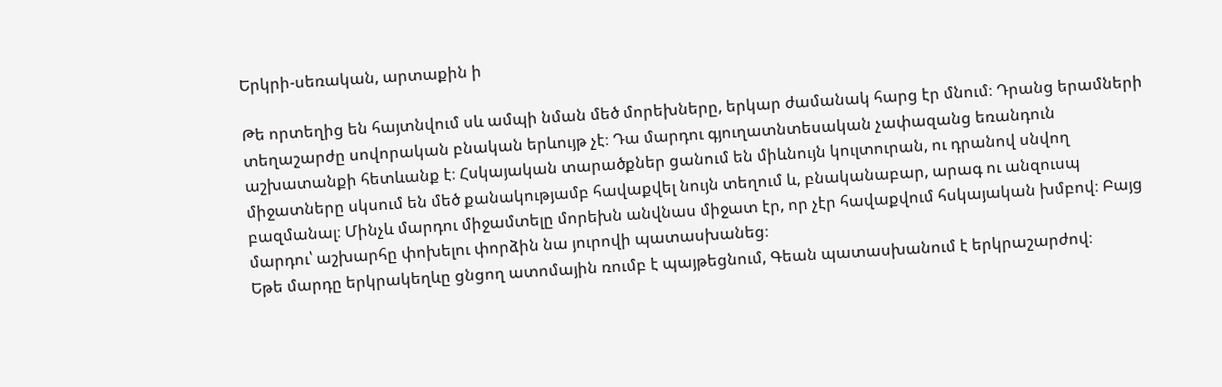Երկրի-սեռական, արտաքին ի

Թե որտեղից են հայտնվում սև ամպի նման մեծ մորեխները, երկար ժամանակ հարց էր մնում։ Դրանց երամների տեղաշարժը սովորական բնական երևույթ չէ։ Դա մարդու գյուղատնտեսական չափազանց եռանդուն աշխատանքի հետևանք է։ Հսկայական տարածքներ ցանում են միևնույն կուլտուրան, ու դրանով սնվող միջատները սկսում են մեծ քանակությամբ հավաքվել նույն տեղում և, բնականաբար, արագ ու անզուսպ բազմանալ։ Մինչև մարդու միջամտելը մորեխն անվնաս միջատ էր, որ չէր հավաքվում հսկայական խմբով։ Բայց մարդու՝ աշխարհը փոխելու փորձին նա յուրովի պատասխանեց։
Եթե մարդը երկրակեղևը ցնցող ատոմային ռումբ է պայթեցնում, Գեան պատասխանում է երկրաշարժով։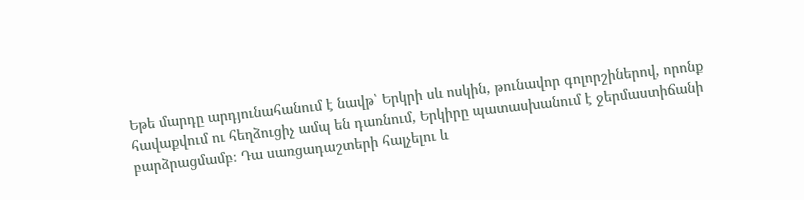Եթե մարդը արդյունահանում է նավթ՝ Երկրի սև ոսկին, թունավոր գոլորշիներով, որոնք հավաքվում ու հեղձուցիչ ամպ են դառնում, Երկիրը պատասխանում է ջերմաստիճանի բարձրացմամբ։ Դա սառցադաշտերի հալչելու և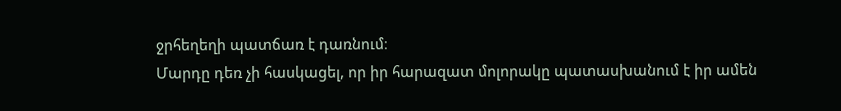ջրհեղեղի պատճառ է դառնում։
Մարդը դեռ չի հասկացել, որ իր հարազատ մոլորակը պատասխանում է իր ամեն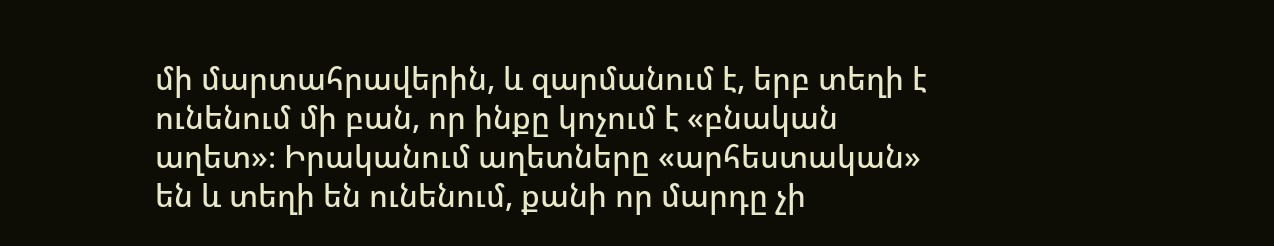մի մարտահրավերին, և զարմանում է, երբ տեղի է ունենում մի բան, որ ինքը կոչում է «բնական աղետ»։ Իրականում աղետները «արհեստական» են և տեղի են ունենում, քանի որ մարդը չի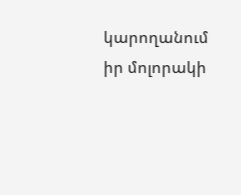կարողանում իր մոլորակի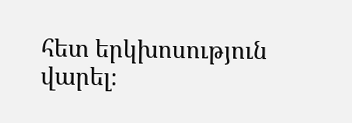հետ երկխոսություն վարել։